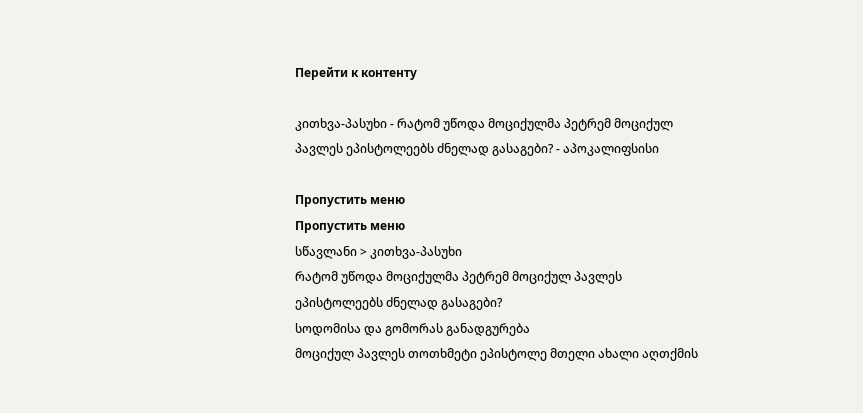Перейти к контенту

კითხვა-პასუხი - რატომ უწოდა მოციქულმა პეტრემ მოციქულ პავლეს ეპისტოლეებს ძნელად გასაგები? - აპოკალიფსისი

Пропустить меню
Пропустить меню
სწავლანი > კითხვა-პასუხი
რატომ უწოდა მოციქულმა პეტრემ მოციქულ პავლეს ეპისტოლეებს ძნელად გასაგები?
სოდომისა და გომორას განადგურება
მოციქულ პავლეს თოთხმეტი ეპისტოლე მთელი ახალი აღთქმის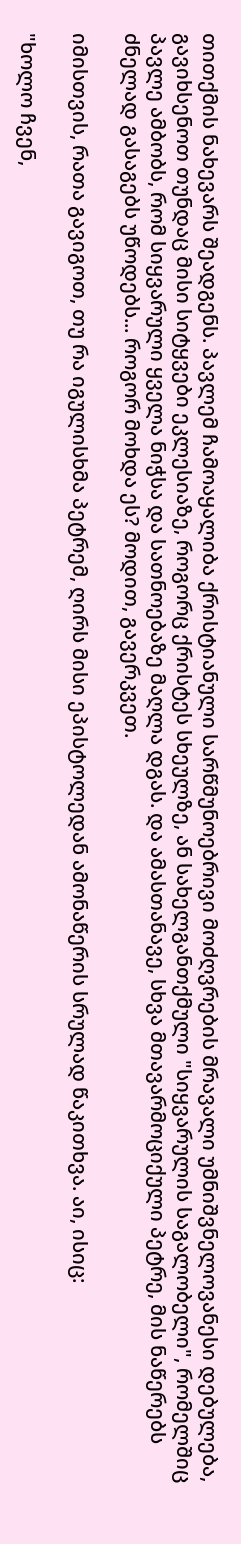თითქმის ნახევარს შეადგენს. პავლემ ჩამოაყალიბა ქრისტიანული სარწმუნოებრივი მოძღვრების მრავალი უმნიშვნელოვანესი დებულება, გავიხსენოთ თუნდაც მისი სიტყვები ეკლესიაზე, როგორც ქრისტეს სხეულზე, ან სახელგანთქმული "სიყვარულის საგალობელი", რომელშიც პავლე ამბობს, რომ სიყვარული ყველა ნიჭსა და სათნოებაზე მაღლა დგას. და ამასთანავე, სხვა მთავარმოციქული პეტრე, მის ნაწერებს ძნელად გასაგებს უწოდებს... როგორ მოხდა ეს? მოდით, გავერკვეთ.

იმისთვის, რათა გავიგოთ, თუ რა იგულისხმა პეტრემ, ღირს მისი ეპისტოლედან ამონაწერის სრულად წაკითხვა. აი, ისიც:

"ხოლო ჩვენ,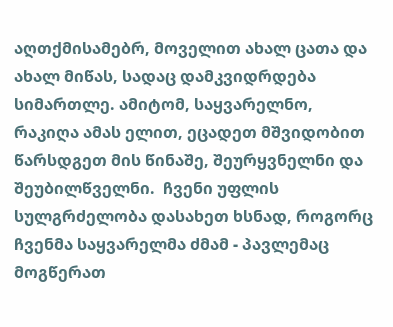აღთქმისამებრ, მოველით ახალ ცათა და ახალ მიწას, სადაც დამკვიდრდება სიმართლე. ამიტომ, საყვარელნო, რაკიღა ამას ელით, ეცადეთ მშვიდობით წარსდგეთ მის წინაშე, შეურყვნელნი და შეუბილწველნი.  ჩვენი უფლის სულგრძელობა დასახეთ ხსნად, როგორც ჩვენმა საყვარელმა ძმამ - პავლემაც მოგწერათ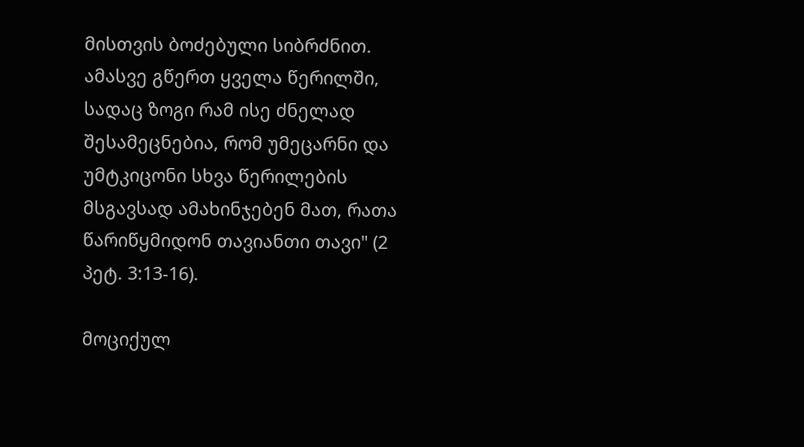მისთვის ბოძებული სიბრძნით. ამასვე გწერთ ყველა წერილში, სადაც ზოგი რამ ისე ძნელად შესამეცნებია, რომ უმეცარნი და უმტკიცონი სხვა წერილების მსგავსად ამახინჯებენ მათ, რათა წარიწყმიდონ თავიანთი თავი" (2 პეტ. 3:13-16).

მოციქულ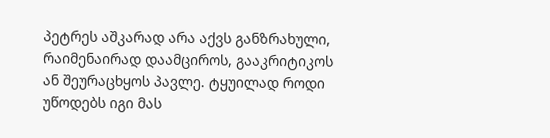პეტრეს აშკარად არა აქვს განზრახული, რაიმენაირად დაამციროს, გააკრიტიკოს ან შეურაცხყოს პავლე. ტყუილად როდი უწოდებს იგი მას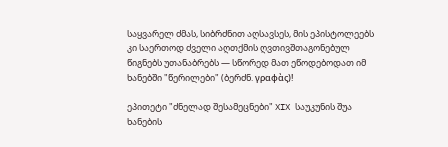საყვარელ ძმას, სიბრძნით აღსავსეს, მის ეპისტოლეებს კი საერთოდ ძველი აღთქმის ღვთივშთაგონებულ წიგნებს უთანაბრებს — სწორედ მათ ეწოდებოდათ იმ ხანებში "წერილები" (ბერძნ. γραφὰς)!

ეპითეტი "ძნელად შესამეცნები" XIX საუკუნის შუა ხანების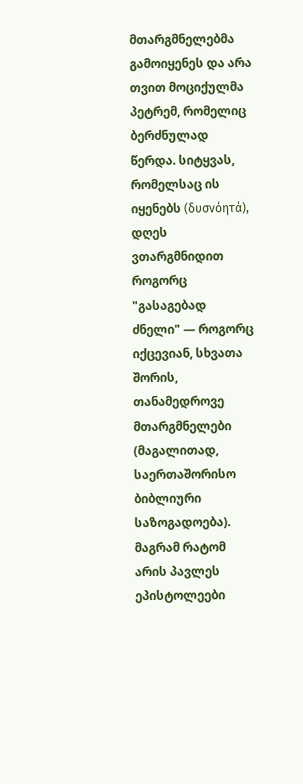მთარგმნელებმა გამოიყენეს და არა თვით მოციქულმა პეტრემ, რომელიც ბერძნულად წერდა. სიტყვას, რომელსაც ის იყენებს (δυσνόητά), დღეს ვთარგმნიდით როგორც "გასაგებად ძნელი" — როგორც იქცევიან, სხვათა შორის, თანამედროვე მთარგმნელები (მაგალითად, საერთაშორისო ბიბლიური საზოგადოება). მაგრამ რატომ არის პავლეს ეპისტოლეები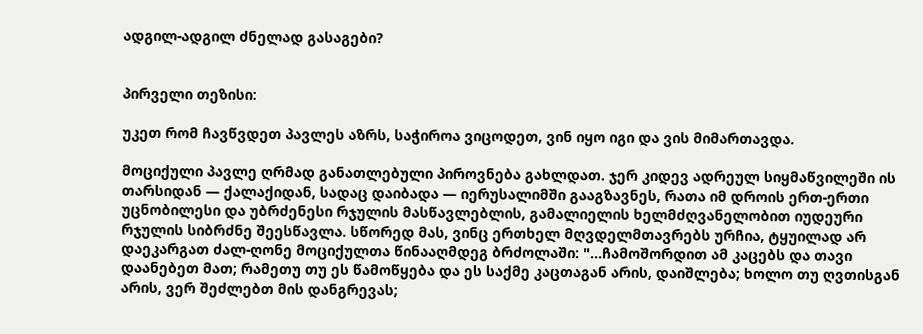ადგილ-ადგილ ძნელად გასაგები?


პირველი თეზისი:

უკეთ რომ ჩავწვდეთ პავლეს აზრს, საჭიროა ვიცოდეთ, ვინ იყო იგი და ვის მიმართავდა.

მოციქული პავლე ღრმად განათლებული პიროვნება გახლდათ. ჯერ კიდევ ადრეულ სიყმაწვილეში ის თარსიდან — ქალაქიდან, სადაც დაიბადა — იერუსალიმში გააგზავნეს, რათა იმ დროის ერთ-ერთი უცნობილესი და უბრძენესი რჯულის მასწავლებლის, გამალიელის ხელმძღვანელობით იუდეური რჯულის სიბრძნე შეესწავლა. სწორედ მას, ვინც ერთხელ მღვდელმთავრებს ურჩია, ტყუილად არ დაეკარგათ ძალ-ღონე მოციქულთა წინააღმდეგ ბრძოლაში: "...ჩამოშორდით ამ კაცებს და თავი დაანებეთ მათ; რამეთუ თუ ეს წამოწყება და ეს საქმე კაცთაგან არის, დაიშლება; ხოლო თუ ღვთისგან არის, ვერ შეძლებთ მის დანგრევას;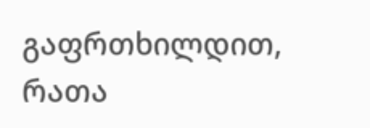გაფრთხილდით, რათა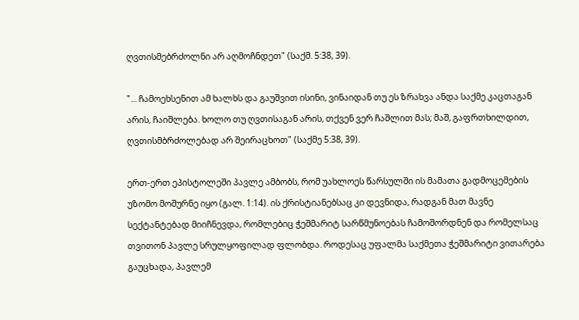ღვთისმებრძოლნი არ აღმოჩნდეთ" (საქმ. 5:38, 39).

"... ჩამოეხსენით ამ ხალხს და გაუშვით ისინი, ვინაიდან თუ ეს ზრახვა ანდა საქმე კაცთაგან არის, ჩაიშლება. ხოლო თუ ღვთისაგან არის, თქვენ ვერ ჩაშლით მას; მაშ, გაფრთხილდით, ღვთისმბრძოლებად არ შეირაცხოთ" (საქმე 5:38, 39).

ერთ-ერთ ეპისტოლეში პავლე ამბობს, რომ უახლოეს წარსულში ის მამათა გადმოცემების უზომო მოშურნე იყო (გალ. 1:14). ის ქრისტიანებსაც კი დევნიდა, რადგან მათ მავნე სექტანტებად მიიჩნევდა, რომლებიც ჭეშმარიტ სარწმუნოებას ჩამოშორდნენ და რომელსაც თვითონ პავლე სრულყოფილად ფლობდა. როდესაც უფალმა საქმეთა ჭეშმარიტი ვითარება გაუცხადა, პავლემ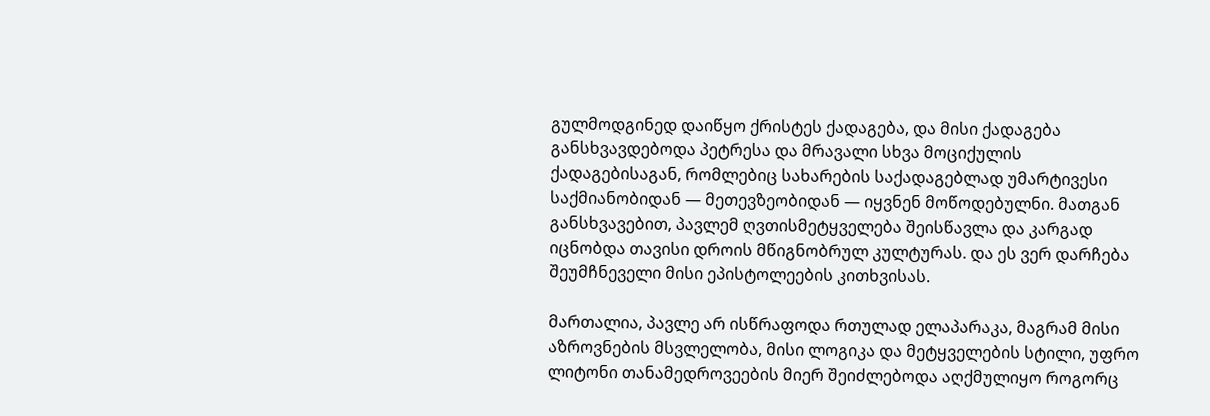გულმოდგინედ დაიწყო ქრისტეს ქადაგება, და მისი ქადაგება განსხვავდებოდა პეტრესა და მრავალი სხვა მოციქულის ქადაგებისაგან, რომლებიც სახარების საქადაგებლად უმარტივესი საქმიანობიდან — მეთევზეობიდან — იყვნენ მოწოდებულნი. მათგან განსხვავებით, პავლემ ღვთისმეტყველება შეისწავლა და კარგად იცნობდა თავისი დროის მწიგნობრულ კულტურას. და ეს ვერ დარჩება შეუმჩნეველი მისი ეპისტოლეების კითხვისას.

მართალია, პავლე არ ისწრაფოდა რთულად ელაპარაკა, მაგრამ მისი აზროვნების მსვლელობა, მისი ლოგიკა და მეტყველების სტილი, უფრო ლიტონი თანამედროვეების მიერ შეიძლებოდა აღქმულიყო როგორც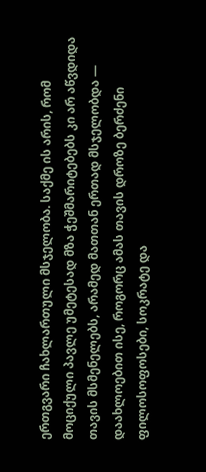ერთგვარი ჩახლართული მსჯელობა. საქმე ის არის, რომ მოციქული პავლე უმეტესად მზა ჭეშმარიტებებს კი არ აწვდიდა თავის მსმენელებს, არამედ მათთან ერთად მსჯელობდა — დაახლოებით ისე, როგორც ამას თავის დროზე ბერძენი ფილოსოფოსები, სოკრატე და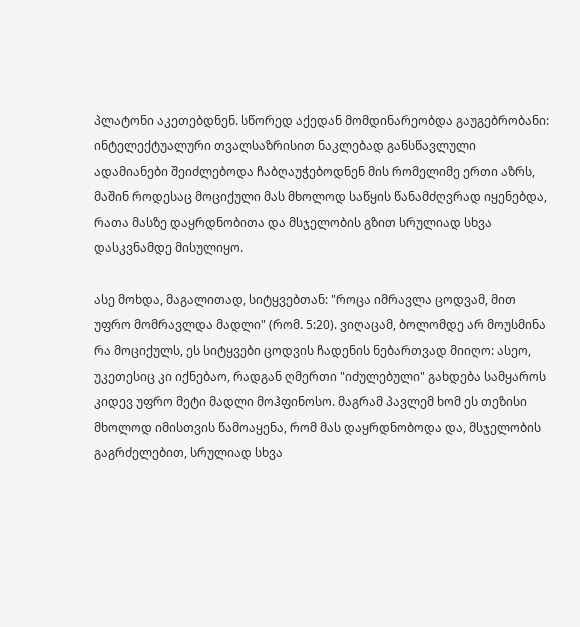პლატონი აკეთებდნენ. სწორედ აქედან მომდინარეობდა გაუგებრობანი: ინტელექტუალური თვალსაზრისით ნაკლებად განსწავლული ადამიანები შეიძლებოდა ჩაბღაუჭებოდნენ მის რომელიმე ერთი აზრს, მაშინ როდესაც მოციქული მას მხოლოდ საწყის წანამძღვრად იყენებდა, რათა მასზე დაყრდნობითა და მსჯელობის გზით სრულიად სხვა დასკვნამდე მისულიყო.

ასე მოხდა, მაგალითად, სიტყვებთან: "როცა იმრავლა ცოდვამ, მით უფრო მომრავლდა მადლი" (რომ. 5:20). ვიღაცამ, ბოლომდე არ მოუსმინა რა მოციქულს, ეს სიტყვები ცოდვის ჩადენის ნებართვად მიიღო: ასეო, უკეთესიც კი იქნებაო, რადგან ღმერთი "იძულებული" გახდება სამყაროს კიდევ უფრო მეტი მადლი მოჰფინოსო. მაგრამ პავლემ ხომ ეს თეზისი მხოლოდ იმისთვის წამოაყენა, რომ მას დაყრდნობოდა და, მსჯელობის გაგრძელებით, სრულიად სხვა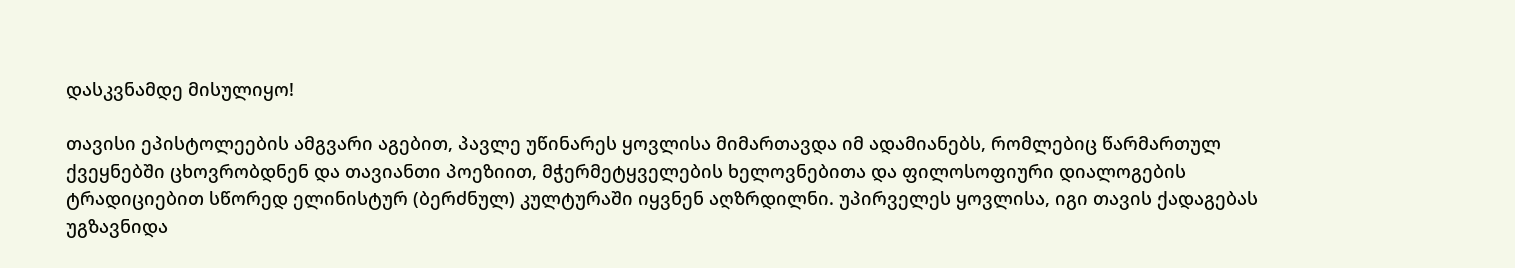დასკვნამდე მისულიყო!

თავისი ეპისტოლეების ამგვარი აგებით, პავლე უწინარეს ყოვლისა მიმართავდა იმ ადამიანებს, რომლებიც წარმართულ ქვეყნებში ცხოვრობდნენ და თავიანთი პოეზიით, მჭერმეტყველების ხელოვნებითა და ფილოსოფიური დიალოგების ტრადიციებით სწორედ ელინისტურ (ბერძნულ) კულტურაში იყვნენ აღზრდილნი. უპირველეს ყოვლისა, იგი თავის ქადაგებას უგზავნიდა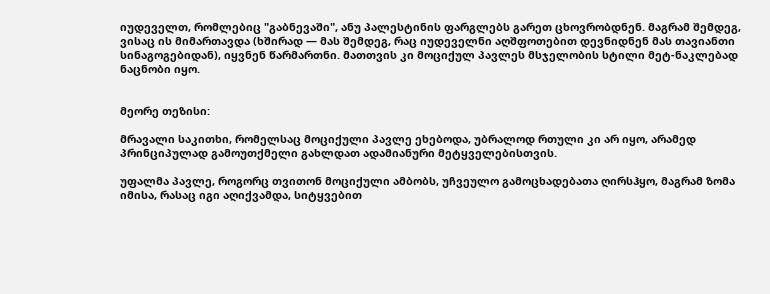იუდეველთ, რომლებიც "გაბნევაში", ანუ პალესტინის ფარგლებს გარეთ ცხოვრობდნენ. მაგრამ შემდეგ, ვისაც ის მიმართავდა (ხშირად — მას შემდეგ, რაც იუდეველნი აღშფოთებით დევნიდნენ მას თავიანთი სინაგოგებიდან), იყვნენ წარმართნი. მათთვის კი მოციქულ პავლეს მსჯელობის სტილი მეტ-ნაკლებად ნაცნობი იყო.


მეორე თეზისი:

მრავალი საკითხი, რომელსაც მოციქული პავლე ეხებოდა, უბრალოდ რთული კი არ იყო, არამედ პრინციპულად გამოუთქმელი გახლდათ ადამიანური მეტყველებისთვის.

უფალმა პავლე, როგორც თვითონ მოციქული ამბობს, უჩვეულო გამოცხადებათა ღირსჰყო, მაგრამ ზომა იმისა, რასაც იგი აღიქვამდა, სიტყვებით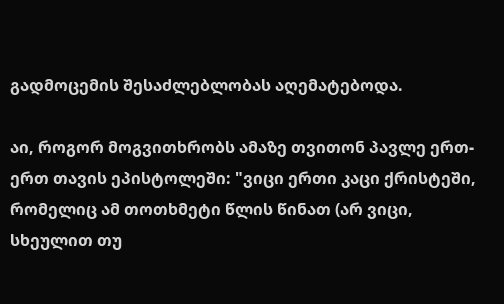გადმოცემის შესაძლებლობას აღემატებოდა.

აი, როგორ მოგვითხრობს ამაზე თვითონ პავლე ერთ-ერთ თავის ეპისტოლეში: "ვიცი ერთი კაცი ქრისტეში, რომელიც ამ თოთხმეტი წლის წინათ (არ ვიცი, სხეულით თუ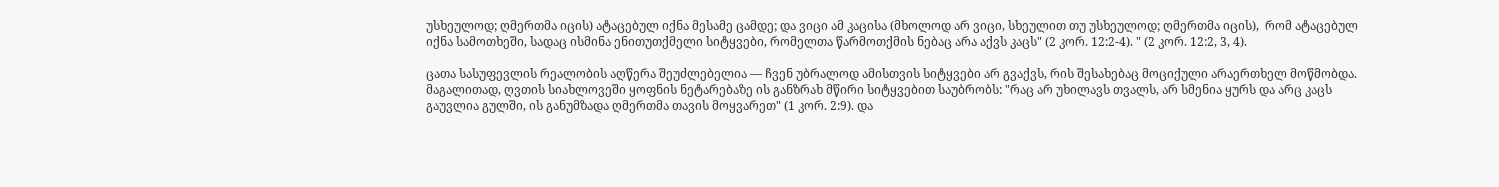უსხეულოდ; ღმერთმა იცის) ატაცებულ იქნა მესამე ცამდე; და ვიცი ამ კაცისა (მხოლოდ არ ვიცი, სხეულით თუ უსხეულოდ; ღმერთმა იცის),  რომ ატაცებულ იქნა სამოთხეში, სადაც ისმინა ენითუთქმელი სიტყვები, რომელთა წარმოთქმის ნებაც არა აქვს კაცს" (2 კორ. 12:2-4). " (2 კორ. 12:2, 3, 4).

ცათა სასუფევლის რეალობის აღწერა შეუძლებელია — ჩვენ უბრალოდ ამისთვის სიტყვები არ გვაქვს, რის შესახებაც მოციქული არაერთხელ მოწმობდა. მაგალითად, ღვთის სიახლოვეში ყოფნის ნეტარებაზე ის განზრახ მწირი სიტყვებით საუბრობს: "რაც არ უხილავს თვალს, არ სმენია ყურს და არც კაცს გაუვლია გულში, ის განუმზადა ღმერთმა თავის მოყვარეთ" (1 კორ. 2:9). და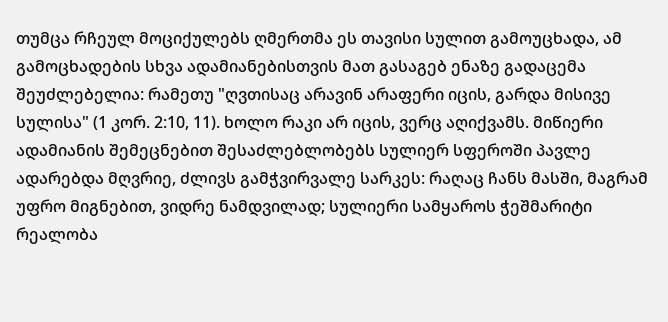თუმცა რჩეულ მოციქულებს ღმერთმა ეს თავისი სულით გამოუცხადა, ამ გამოცხადების სხვა ადამიანებისთვის მათ გასაგებ ენაზე გადაცემა შეუძლებელია: რამეთუ "ღვთისაც არავინ არაფერი იცის, გარდა მისივე სულისა" (1 კორ. 2:10, 11). ხოლო რაკი არ იცის, ვერც აღიქვამს. მიწიერი ადამიანის შემეცნებით შესაძლებლობებს სულიერ სფეროში პავლე ადარებდა მღვრიე, ძლივს გამჭვირვალე სარკეს: რაღაც ჩანს მასში, მაგრამ უფრო მიგნებით, ვიდრე ნამდვილად; სულიერი სამყაროს ჭეშმარიტი რეალობა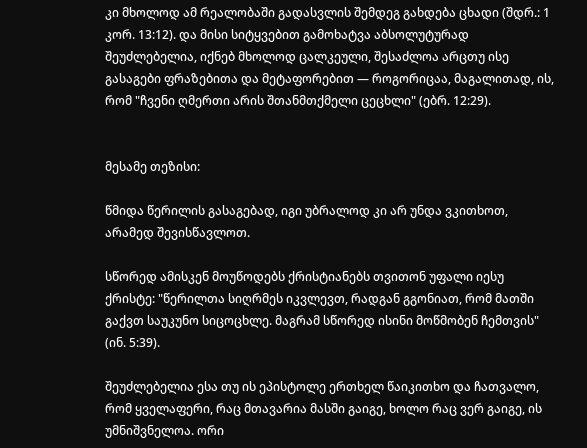კი მხოლოდ ამ რეალობაში გადასვლის შემდეგ გახდება ცხადი (შდრ.: 1 კორ. 13:12). და მისი სიტყვებით გამოხატვა აბსოლუტურად შეუძლებელია, იქნებ მხოლოდ ცალკეული, შესაძლოა არცთუ ისე გასაგები ფრაზებითა და მეტაფორებით — როგორიცაა, მაგალითად, ის, რომ "ჩვენი ღმერთი არის შთანმთქმელი ცეცხლი" (ებრ. 12:29).


მესამე თეზისი:

წმიდა წერილის გასაგებად, იგი უბრალოდ კი არ უნდა ვკითხოთ, არამედ შევისწავლოთ.

სწორედ ამისკენ მოუწოდებს ქრისტიანებს თვითონ უფალი იესუ ქრისტე: "წერილთა სიღრმეს იკვლევთ, რადგან გგონიათ, რომ მათში გაქვთ საუკუნო სიცოცხლე. მაგრამ სწორედ ისინი მოწმობენ ჩემთვის" (ინ. 5:39).

შეუძლებელია ესა თუ ის ეპისტოლე ერთხელ წაიკითხო და ჩათვალო, რომ ყველაფერი, რაც მთავარია მასში გაიგე, ხოლო რაც ვერ გაიგე, ის უმნიშვნელოა. ორი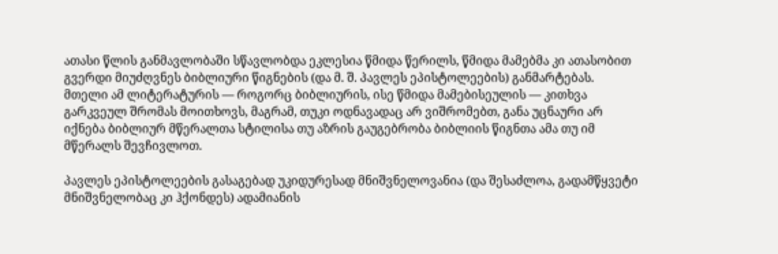ათასი წლის განმავლობაში სწავლობდა ეკლესია წმიდა წერილს, წმიდა მამებმა კი ათასობით გვერდი მიუძღვნეს ბიბლიური წიგნების (და მ. შ. პავლეს ეპისტოლეების) განმარტებას. მთელი ამ ლიტერატურის — როგორც ბიბლიურის, ისე წმიდა მამებისეულის — კითხვა გარკვეულ შრომას მოითხოვს, მაგრამ, თუკი ოდნავადაც არ ვიშრომებთ, განა უცნაური არ იქნება ბიბლიურ მწერალთა სტილისა თუ აზრის გაუგებრობა ბიბლიის წიგნთა ამა თუ იმ მწერალს შევჩივლოთ.

პავლეს ეპისტოლეების გასაგებად უკიდურესად მნიშვნელოვანია (და შესაძლოა, გადამწყვეტი მნიშვნელობაც კი ჰქონდეს) ადამიანის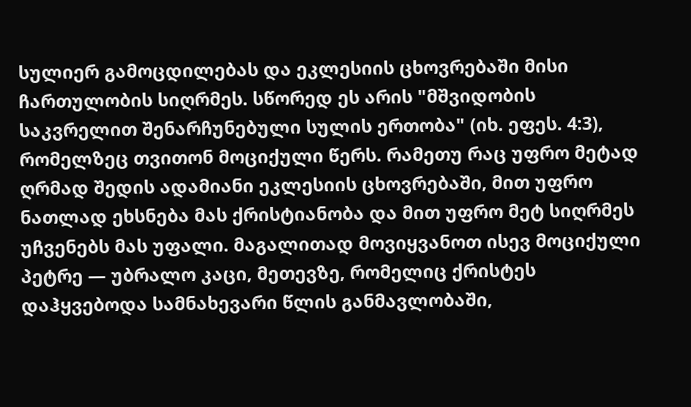სულიერ გამოცდილებას და ეკლესიის ცხოვრებაში მისი ჩართულობის სიღრმეს. სწორედ ეს არის "მშვიდობის საკვრელით შენარჩუნებული სულის ერთობა" (იხ. ეფეს. 4:3), რომელზეც თვითონ მოციქული წერს. რამეთუ რაც უფრო მეტად ღრმად შედის ადამიანი ეკლესიის ცხოვრებაში, მით უფრო ნათლად ეხსნება მას ქრისტიანობა და მით უფრო მეტ სიღრმეს უჩვენებს მას უფალი. მაგალითად მოვიყვანოთ ისევ მოციქული პეტრე — უბრალო კაცი, მეთევზე, რომელიც ქრისტეს დაჰყვებოდა სამნახევარი წლის განმავლობაში,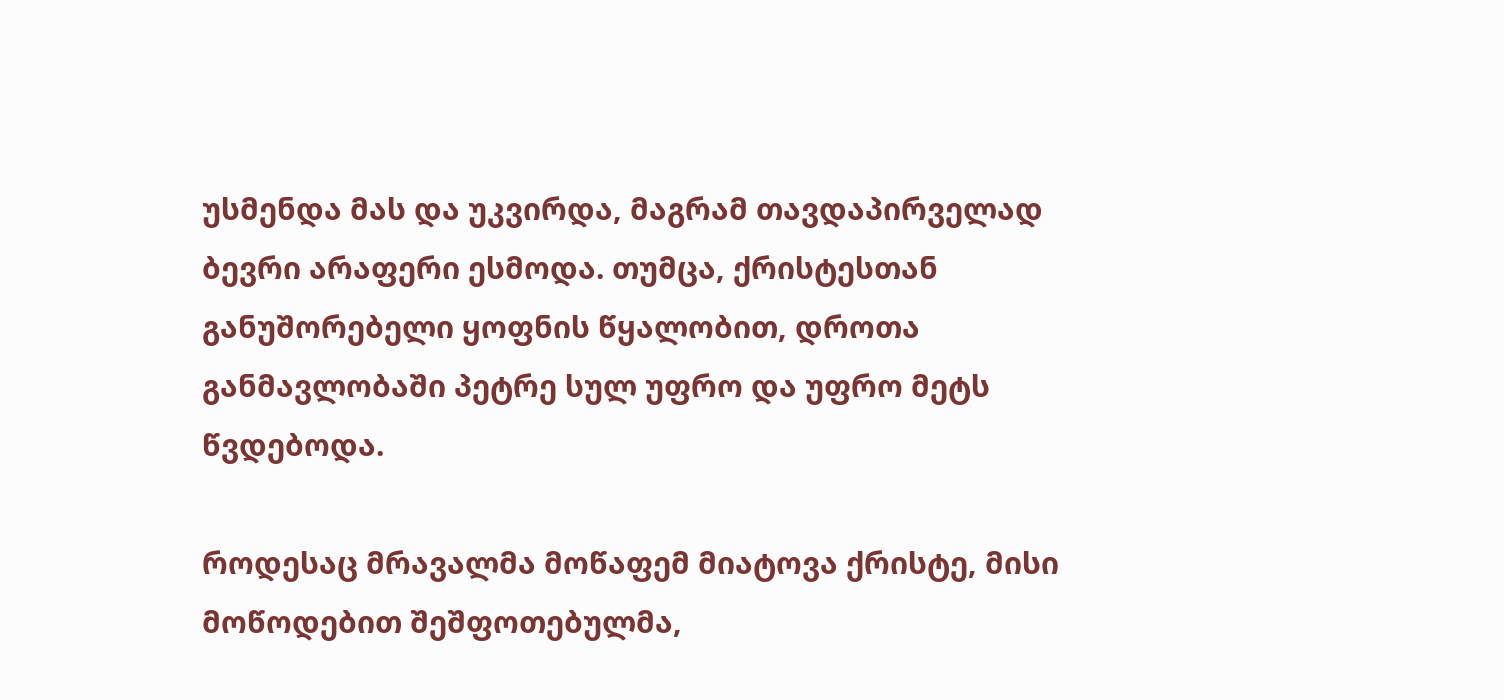უსმენდა მას და უკვირდა, მაგრამ თავდაპირველად ბევრი არაფერი ესმოდა. თუმცა, ქრისტესთან განუშორებელი ყოფნის წყალობით, დროთა განმავლობაში პეტრე სულ უფრო და უფრო მეტს წვდებოდა.

როდესაც მრავალმა მოწაფემ მიატოვა ქრისტე, მისი მოწოდებით შეშფოთებულმა,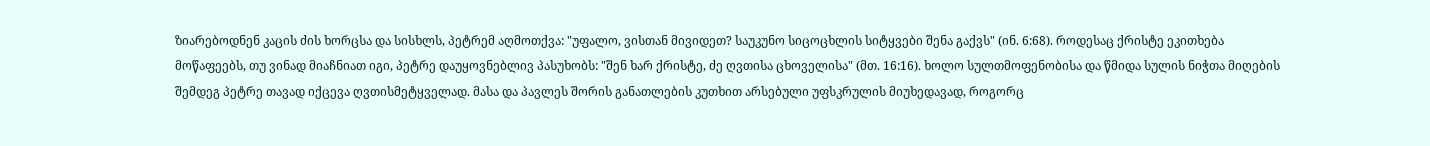ზიარებოდნენ კაცის ძის ხორცსა და სისხლს, პეტრემ აღმოთქვა: "უფალო, ვისთან მივიდეთ? საუკუნო სიცოცხლის სიტყვები შენა გაქვს" (ინ. 6:68). როდესაც ქრისტე ეკითხება მოწაფეებს, თუ ვინად მიაჩნიათ იგი, პეტრე დაუყოვნებლივ პასუხობს: "შენ ხარ ქრისტე, ძე ღვთისა ცხოველისა" (მთ. 16:16). ხოლო სულთმოფენობისა და წმიდა სულის ნიჭთა მიღების შემდეგ პეტრე თავად იქცევა ღვთისმეტყველად. მასა და პავლეს შორის განათლების კუთხით არსებული უფსკრულის მიუხედავად, როგორც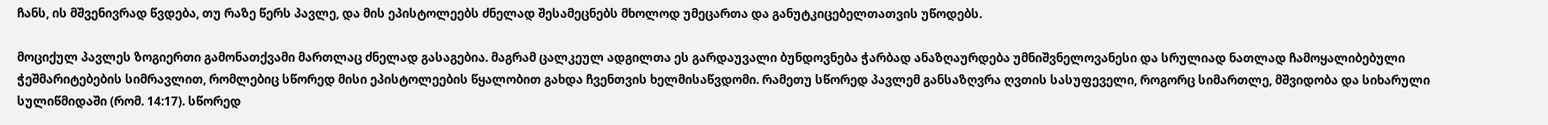ჩანს, ის მშვენივრად წვდება, თუ რაზე წერს პავლე, და მის ეპისტოლეებს ძნელად შესამეცნებს მხოლოდ უმეცართა და განუტკიცებელთათვის უწოდებს.

მოციქულ პავლეს ზოგიერთი გამონათქვამი მართლაც ძნელად გასაგებია. მაგრამ ცალკეულ ადგილთა ეს გარდაუვალი ბუნდოვნება ჭარბად ანაზღაურდება უმნიშვნელოვანესი და სრულიად ნათლად ჩამოყალიბებული ჭეშმარიტებების სიმრავლით, რომლებიც სწორედ მისი ეპისტოლეების წყალობით გახდა ჩვენთვის ხელმისაწვდომი. რამეთუ სწორედ პავლემ განსაზღვრა ღვთის სასუფეველი, როგორც სიმართლე, მშვიდობა და სიხარული სულიწმიდაში (რომ. 14:17). სწორედ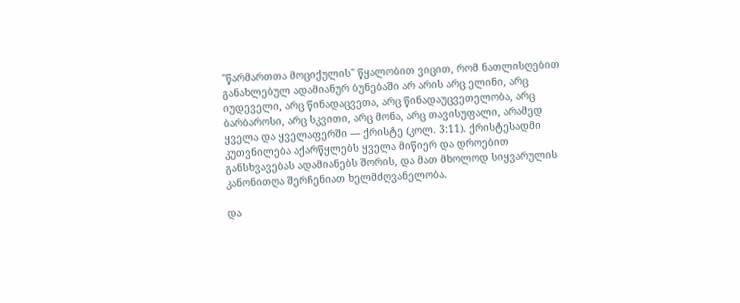"წარმართთა მოციქულის" წყალობით ვიცით, რომ ნათლისღებით განახლებულ ადამიანურ ბუნებაში არ არის არც ელინი, არც იუდეველი, არც წინადაცვეთა, არც წინადაუცვეთელობა, არც ბარბაროსი, არც სკვითი, არც მონა, არც თავისუფალი, არამედ ყველა და ყველაფერში — ქრისტე (კოლ. 3:11). ქრისტესადმი კუთვნილება აქარწყლებს ყველა მიწიერ და დროებით განსხვავებას ადამიანებს შორის, და მათ მხოლოდ სიყვარულის კანონითღა შერჩენიათ ხელმძღვანელობა.

და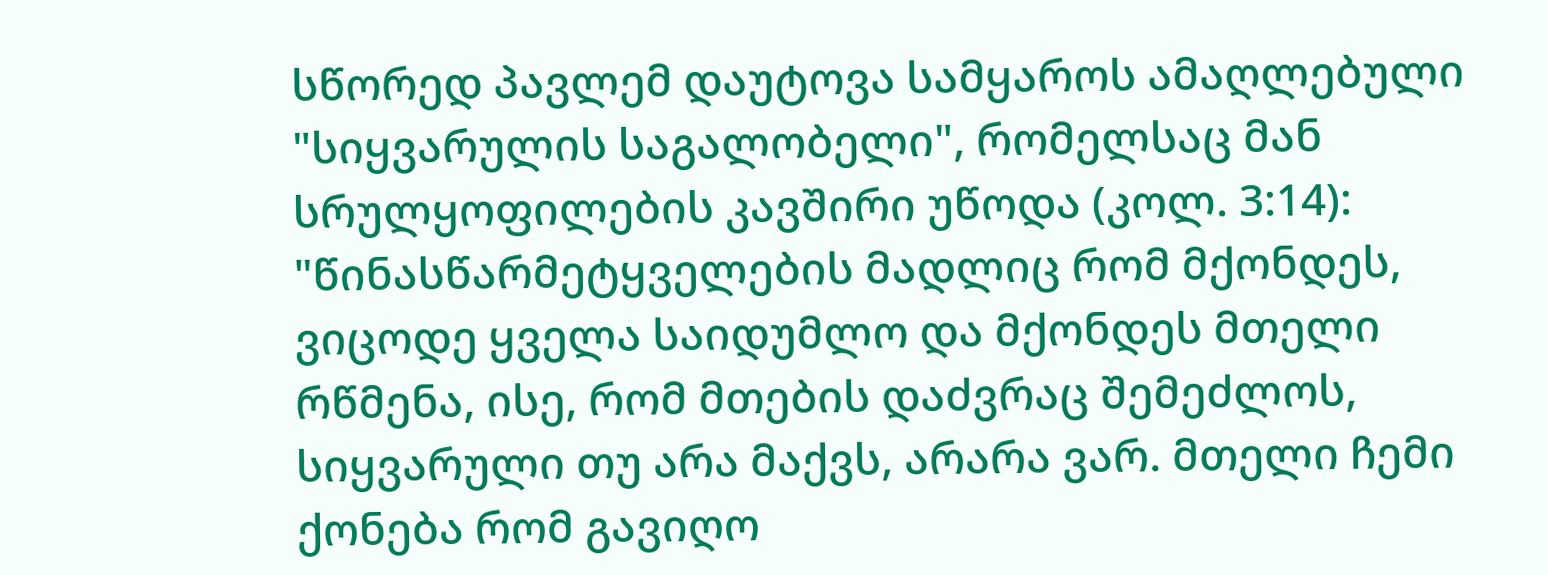სწორედ პავლემ დაუტოვა სამყაროს ამაღლებული "სიყვარულის საგალობელი", რომელსაც მან სრულყოფილების კავშირი უწოდა (კოლ. 3:14): "წინასწარმეტყველების მადლიც რომ მქონდეს, ვიცოდე ყველა საიდუმლო და მქონდეს მთელი რწმენა, ისე, რომ მთების დაძვრაც შემეძლოს, სიყვარული თუ არა მაქვს, არარა ვარ. მთელი ჩემი ქონება რომ გავიღო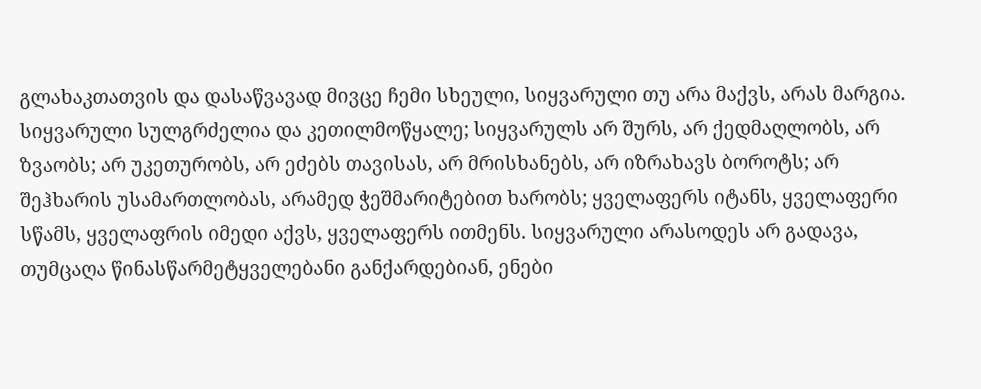გლახაკთათვის და დასაწვავად მივცე ჩემი სხეული, სიყვარული თუ არა მაქვს, არას მარგია. სიყვარული სულგრძელია და კეთილმოწყალე; სიყვარულს არ შურს, არ ქედმაღლობს, არ ზვაობს; არ უკეთურობს, არ ეძებს თავისას, არ მრისხანებს, არ იზრახავს ბოროტს; არ შეჰხარის უსამართლობას, არამედ ჭეშმარიტებით ხარობს; ყველაფერს იტანს, ყველაფერი სწამს, ყველაფრის იმედი აქვს, ყველაფერს ითმენს. სიყვარული არასოდეს არ გადავა, თუმცაღა წინასწარმეტყველებანი განქარდებიან, ენები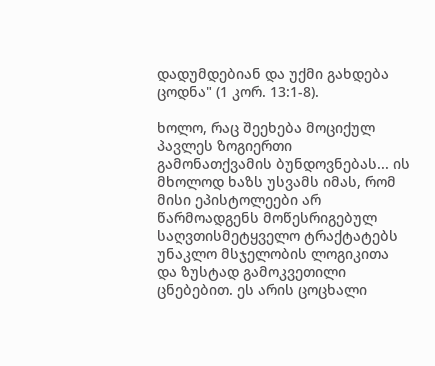დადუმდებიან და უქმი გახდება ცოდნა" (1 კორ. 13:1-8).

ხოლო, რაც შეეხება მოციქულ პავლეს ზოგიერთი გამონათქვამის ბუნდოვნებას... ის მხოლოდ ხაზს უსვამს იმას, რომ მისი ეპისტოლეები არ წარმოადგენს მოწესრიგებულ საღვთისმეტყველო ტრაქტატებს უნაკლო მსჯელობის ლოგიკითა და ზუსტად გამოკვეთილი ცნებებით. ეს არის ცოცხალი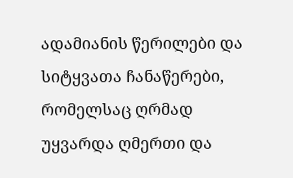ადამიანის წერილები და სიტყვათა ჩანაწერები, რომელსაც ღრმად უყვარდა ღმერთი და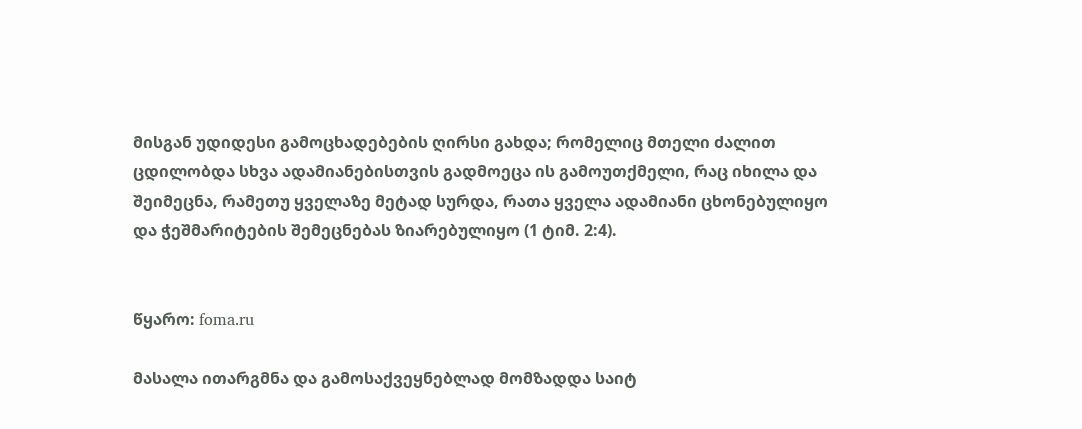მისგან უდიდესი გამოცხადებების ღირსი გახდა; რომელიც მთელი ძალით ცდილობდა სხვა ადამიანებისთვის გადმოეცა ის გამოუთქმელი, რაც იხილა და შეიმეცნა, რამეთუ ყველაზე მეტად სურდა, რათა ყველა ადამიანი ცხონებულიყო და ჭეშმარიტების შემეცნებას ზიარებულიყო (1 ტიმ. 2:4).


წყარო: foma.ru

მასალა ითარგმნა და გამოსაქვეყნებლად მომზადდა საიტ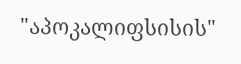"აპოკალიფსისის"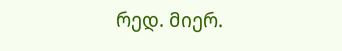რედ. მიერ.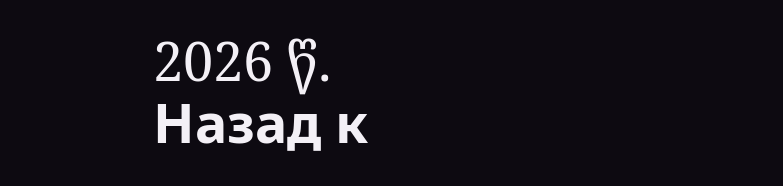2026 წ.
Назад к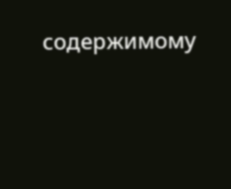содержимому